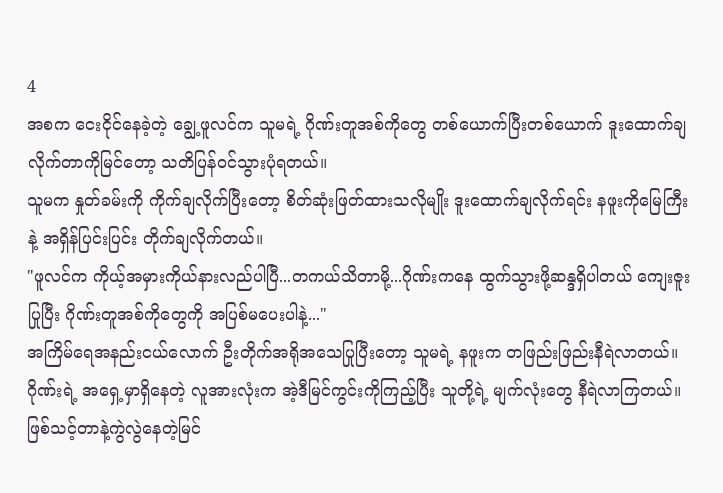4
အစက ငေးငိုင်နေခဲ့တဲ့ ချွေ့ဖူလင်က သူမရဲ့ ဂိုဏ်းတူအစ်ကိုတွေ တစ်ယောက်ပြီးတစ်ယောက် ဒူးထောက်ချလိုက်တာကိုမြင်တော့ သတိပြန်ဝင်သွားပုံရတယ်။
သူမက နှုတ်ခမ်းကို ကိုက်ချလိုက်ပြီးတော့ စိတ်ဆုံးဖြတ်ထားသလိုမျိုး ဒူးထောက်ချလိုက်ရင်း နဖူးကိုမြေကြီးနဲ့ အရှိန်ပြင်းပြင်း တိုက်ချလိုက်တယ်။
"ဖူလင်က ကိုယ့်အမှားကိုယ်နားလည်ပါပြီ...တကယ်သိတာမို့...ဂိုဏ်းကနေ ထွက်သွားဖို့ဆန္ဒရှိပါတယ် ကျေးဇူးပြုပြီး ဂိုဏ်းတူအစ်ကိုတွေကို အပြစ်မပေးပါနဲ့..."
အကြိမ်ရေအနည်းငယ်လောက် ဦးတိုက်အရိုအသေပြုပြီးတော့ သူမရဲ့ နဖူးက တဖြည်းဖြည်းနီရဲလာတယ်။
ဂိုဏ်းရဲ့ အရှေ့မှာရှိနေတဲ့ လူအားလုံးက အဲ့ဒီမြင်ကွင်းကိုကြည့်ပြီး သူတို့ရဲ့ မျက်လုံးတွေ နီရဲလာကြတယ်။
ဖြစ်သင့်တာနဲ့ကွဲလွဲနေတဲ့မြင်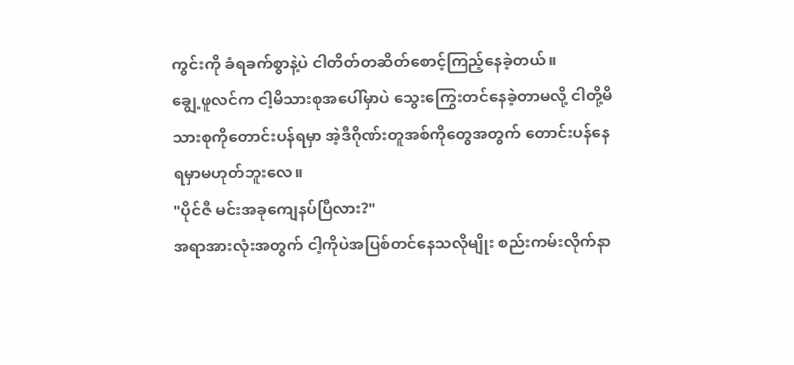ကွင်းကို ခံရခက်စွာနဲ့ပဲ ငါတိတ်တဆိတ်စောင့်ကြည့်နေခဲ့တယ်။
ချွေ့ဖူလင်က ငါ့မိသားစုအပေါ်မှာပဲ သွေးကြွေးတင်နေခဲ့တာမလို့ ငါတို့မိသားစုကိုတောင်းပန်ရမှာ အဲ့ဒီဂိုဏ်းတူအစ်ကိုတွေအတွက် တောင်းပန်နေရမှာမဟုတ်ဘူးလေ။
"ပိုင်ဇီ မင်းအခုကျေနပ်ပြီလား?"
အရာအားလုံးအတွက် ငါ့ကိုပဲအပြစ်တင်နေသလိုမျိုး စည်းကမ်းလိုက်နာ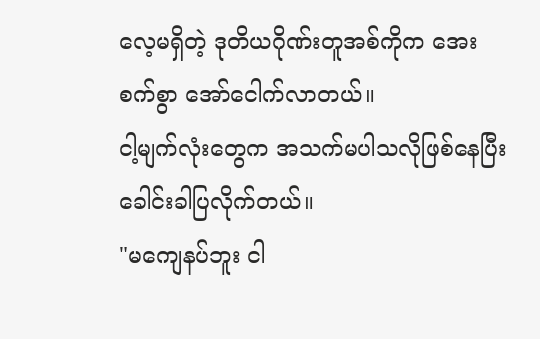လေ့မရှိတဲ့ ဒုတိယဂိုဏ်းတူအစ်ကိုက အေးစက်စွာ အော်ငေါက်လာတယ်။
ငါ့မျက်လုံးတွေက အသက်မပါသလိုဖြစ်နေပြီး ခေါင်းခါပြလိုက်တယ်။
"မကျေနပ်ဘူး ငါ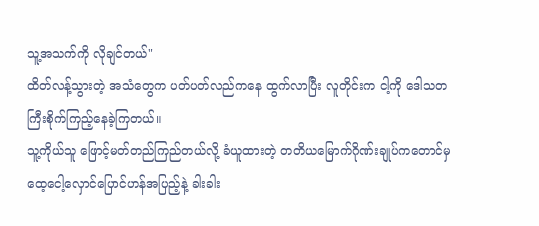သူ့အသက်ကို လိုချင်တယ်"
ထိတ်လန့်သွားတဲ့ အသံတွေက ပတ်ပတ်လည်ကနေ ထွက်လာပြီး လူတိုင်းက ငါ့ကို ဒေါသတကြီးစိုက်ကြည့်နေခဲ့ကြတယ်။
သူ့ကိုယ်သူ ဖြောင့်မတ်တည်ကြည်တယ်လို့ ခံယူထားတဲ့ တတိယမြောက်ဂိုဏ်းချုပ်ကတောင်မှ ထေ့ငေါ့လှောင်ပြောင်ဟန်အပြည့်နဲ့ ခါးခါး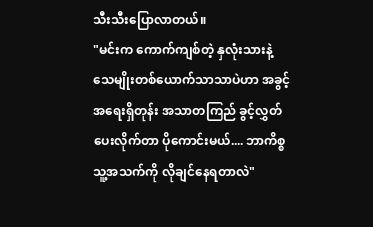သီးသီးပြောလာတယ်။
"မင်းက ကောက်ကျစ်တဲ့ နှလုံးသားနဲ့ သေမျိုးတစ်ယောက်သာသာပဲဟာ အခွင့်အရေးရှိတုန်း အသာတကြည် ခွင့်လွှတ်ပေးလိုက်တာ ပိုကောင်းမယ်.... ဘာကိစ္စသူ့အသက်ကို လိုချင်နေရတာလဲ"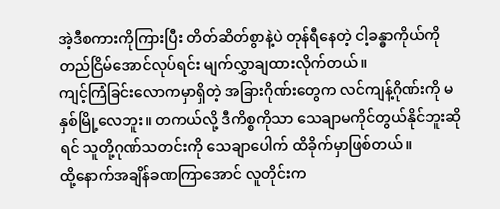အဲ့ဒီစကားကိုကြားပြီး တိတ်ဆိတ်စွာနဲ့ပဲ တုန်ရီနေတဲ့ ငါ့ခန္ဓာကိုယ်ကို တည်ငြိမ်အောင်လုပ်ရင်း မျက်လွှာချထားလိုက်တယ်။
ကျင့်ကြံခြင်းလောကမှာရှိတဲ့ အခြားဂိုဏ်းတွေက လင်ကျန့်ဂိုဏ်းကို မနှစ်မြို့လေဘူး။ တကယ်လို့ ဒီကိစ္စကိုသာ သေချာမကိုင်တွယ်နိုင်ဘူးဆိုရင် သူတို့ဂုဏ်သတင်းကို သေချာပေါက် ထိခိုက်မှာဖြစ်တယ်။
ထို့နောက်အချိန်ခဏကြာအောင် လူတိုင်းက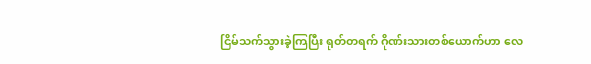ငြိမ်သက်သွားခဲ့ကြပြီး ရုတ်တရက် ဂိုဏ်းသားတစ်ယောက်ဟာ လေ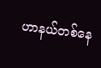ဟာနယ်တစ်နေ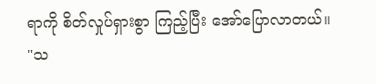ရာကို စိတ်လှုပ်ရှားစွာ ကြည့်ပြီး အော်ပြောလာတယ်။
"သ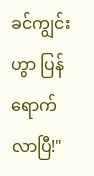ခင်ကျွင်းဟွာ ပြန်ရောက်လာပြီ!"